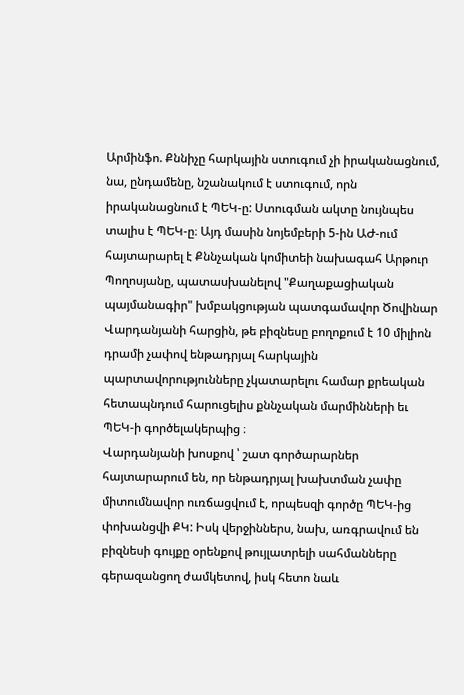Արմինֆո. Քննիչը հարկային ստուգում չի իրականացնում, նա, ընդամենը, նշանակում է ստուգում, որն իրականացնում է ՊԵԿ-ը: Ստուգման ակտը նույնպես տալիս է ՊԵԿ-ը։ Այդ մասին նոյեմբերի 5-ին ԱԺ-ում հայտարարել է Քննչական կոմիտեի նախագահ Արթուր Պողոսյանը, պատասխանելով "Քաղաքացիական պայմանագիր" խմբակցության պատգամավոր Ծովինար Վարդանյանի հարցին, թե բիզնեսը բողոքում է 10 միլիոն դրամի չափով ենթադրյալ հարկային պարտավորությունները չկատարելու համար քրեական հետապնդում հարուցելիս քննչական մարմինների եւ ՊԵԿ-ի գործելակերպից ։
Վարդանյանի խոսքով ՝ շատ գործարարներ հայտարարում են, որ ենթադրյալ խախտման չափը միտումնավոր ուռճացվում է, որպեսզի գործը ՊԵԿ-ից փոխանցվի ՔԿ: Իսկ վերջիններս, նախ, առգրավում են բիզնեսի գույքը օրենքով թույլատրելի սահմանները գերազանցող ժամկետով, իսկ հետո նաև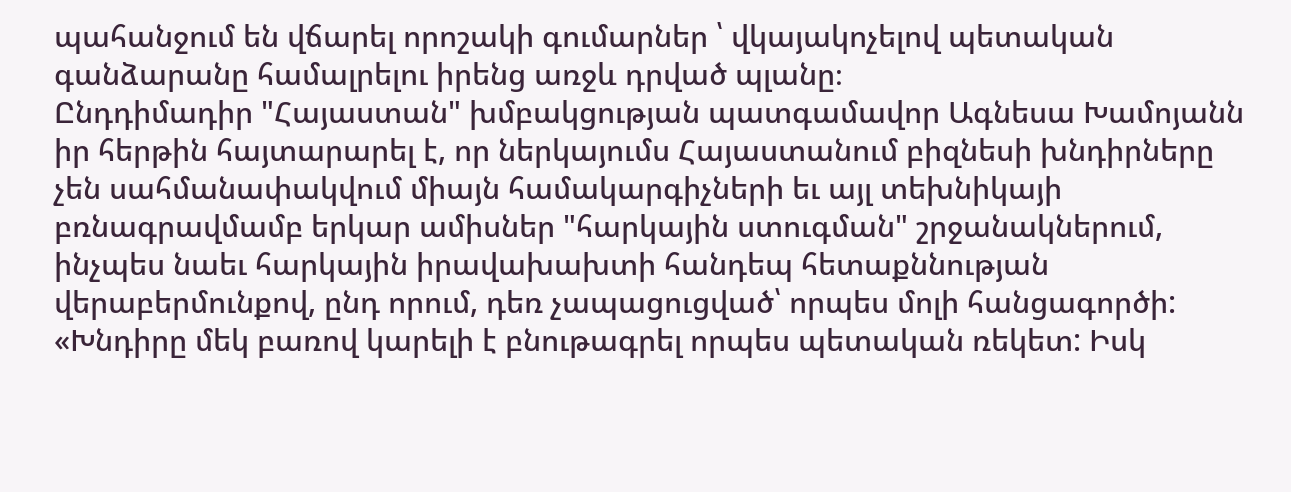պահանջում են վճարել որոշակի գումարներ ՝ վկայակոչելով պետական գանձարանը համալրելու իրենց առջև դրված պլանը։
Ընդդիմադիր "Հայաստան" խմբակցության պատգամավոր Ագնեսա Խամոյանն իր հերթին հայտարարել է, որ ներկայումս Հայաստանում բիզնեսի խնդիրները չեն սահմանափակվում միայն համակարգիչների եւ այլ տեխնիկայի բռնագրավմամբ երկար ամիսներ "հարկային ստուգման" շրջանակներում, ինչպես նաեւ հարկային իրավախախտի հանդեպ հետաքննության վերաբերմունքով, ընդ որում, դեռ չապացուցված՝ որպես մոլի հանցագործի:
«Խնդիրը մեկ բառով կարելի է բնութագրել որպես պետական ռեկետ: Իսկ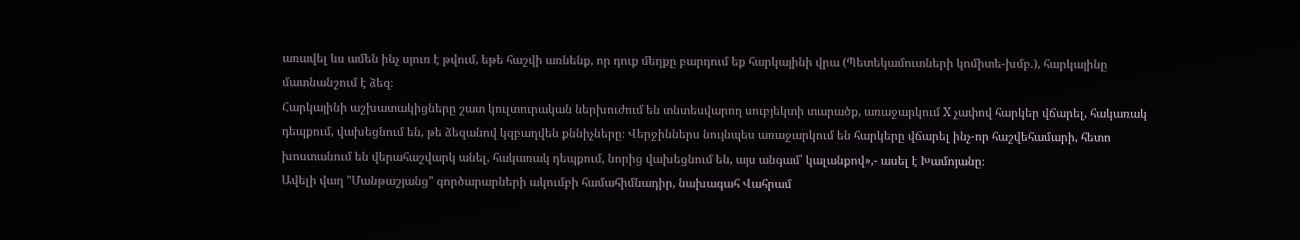առավել ևս ամեն ինչ սյուռ է թվում, եթե հաշվի առնենք, որ դուք մեղքը բարդում եք հարկայինի վրա (Պետեկամուտների կոմիտե-խմբ.), հարկայինը մատնանշում է ձեզ։
Հարկայինի աշխատակիցները շատ կուլտուրական ներխուժում են տնտեսվարող սուբյեկտի տարածք, առաջարկում X չափով հարկեր վճարել, հակառակ դեպքում, վախեցնում են, թե ձեզանով կզբաղվեն քննիչները։ Վերջիններս նույնպես առաջարկում են հարկերը վճարել ինչ-որ հաշվեհամարի, հետո խոստանում են վերահաշվարկ անել, հակառակ դեպքում, նորից վախեցնում են, այս անգամ՝ կալանքով»,- ասել է Խամոյանը։
Ավելի վաղ "Մանթաշյանց" գործարարների ակումբի համահիմնադիր, նախագահ Վահրամ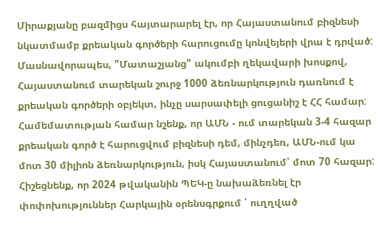Միրաքյանը բազմիցս հայտարարել էր, որ Հայաստանում բիզնեսի նկատմամբ քրեական գործերի հարուցումը կոնվեյերի վրա է դրված: Մասնավորապես, "Մատաշյանց" ակումբի ղեկավարի խոսքով, Հայաստանում տարեկան շուրջ 1000 ձեռնարկություն դառնում է քրեական գործերի օբյեկտ, ինչը սարսափելի ցուցանիշ է ՀՀ համար: Համեմատության համար նշենք, որ ԱՄՆ - ում տարեկան 3-4 հազար քրեական գործ է հարուցվում բիզնեսի դեմ, մինչդեռ, ԱՄՆ-ում կա մոտ 30 միլիոն ձեռնարկություն, իսկ Հայաստանում՝ մոտ 70 հազար:
Հիշեցնենք, որ 2024 թվականին ՊԵԿ-ը նախաձեռնել էր փոփոխություններ Հարկային օրենսգրքում ՝ ուղղված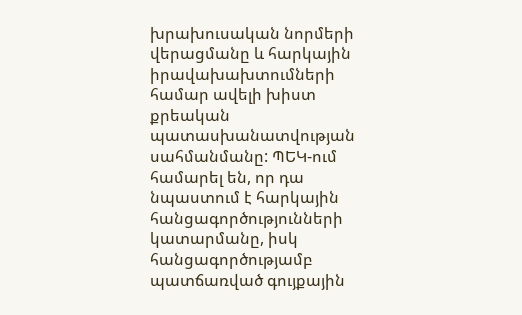խրախուսական նորմերի վերացմանը և հարկային իրավախախտումների համար ավելի խիստ քրեական պատասխանատվության սահմանմանը: ՊԵԿ-ում համարել են, որ դա նպաստում է հարկային հանցագործությունների կատարմանը, իսկ հանցագործությամբ պատճառված գույքային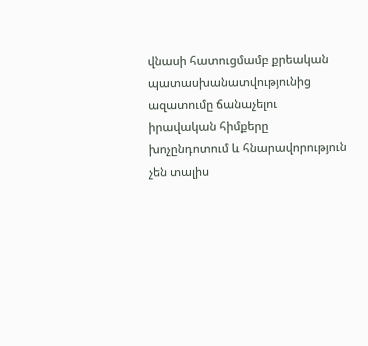վնասի հատուցմամբ քրեական պատասխանատվությունից ազատումը ճանաչելու իրավական հիմքերը խոչընդոտում և հնարավորություն չեն տալիս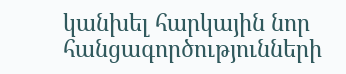կանխել հարկային նոր հանցագործությունների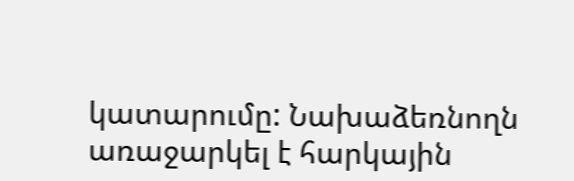կատարումը: Նախաձեռնողն առաջարկել է հարկային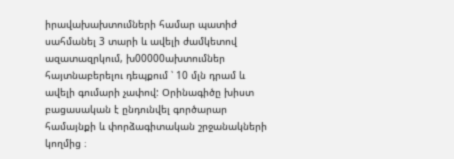իրավախախտումների համար պատիժ սահմանել 3 տարի և ավելի ժամկետով ազատազրկում, խ00000ախտումներ հայտնաբերելու դեպքում ՝ 10 մլն դրամ և ավելի գումարի չափով: Օրինագիծը խիստ բացասական է ընդունվել գործարար համայնքի և փորձագիտական շրջանակների կողմից ։